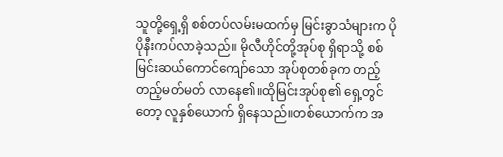သူတို့ရှေ့ရှိ စစ်တပ်လမ်းမထက်မှ မြင်းခွာသံများက ပိုပိုနီးကပ်လာခဲ့သည်။ မိုလီဟိုင်တို့အုပ်စု ရှိရာသို့ စစ်မြင်းဆယ်ကောင်ကျော်သော အုပ်စုတစ်ခုက တည့်တည့်မတ်မတ် လာနေ၏။ထိုမြင်းအုပ်စု၏ ရှေ့တွင်တော့ လူနှစ်ယောက် ရှိနေသည်။တစ်ယောက်က အ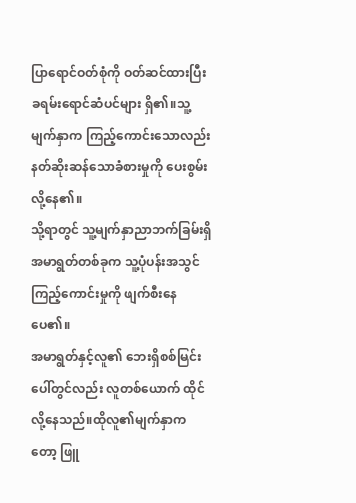ပြာရောင်ဝတ်စုံကို ဝတ်ဆင်ထားပြီး ခရမ်းရောင်ဆံပင်များ ရှိ၏။သူ့မျက်နှာက ကြည့်ကောင်းသောလည်း နတ်ဆိုးဆန်သောခံစားမှုကို ပေးစွမ်းလို့နေ၏။
သို့ရာတွင် သူ့မျက်နှာညာဘက်ခြမ်းရှိ အမာရွတ်တစ်ခုက သူ့ပုံပန်းအသွင်ကြည့်ကောင်းမှုကို ဖျက်စီးနေပေ၏။
အမာရွတ်နှင့်လူ၏ ဘေးရှိစစ်မြင်းပေါ်တွင်လည်း လူတစ်ယောက် ထိုင်လို့နေသည်။ထိုလူ၏မျက်နှာကတော့ ဖြူ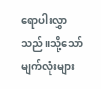ရောပါးလွှာသည်။သို့သော် မျက်လုံးများ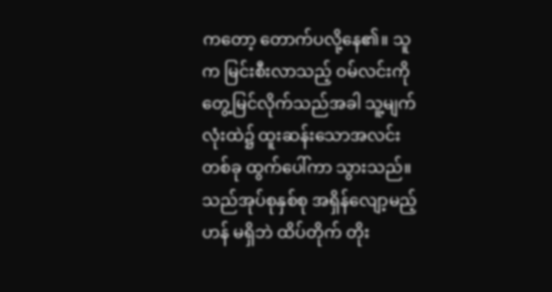ကတော့ တောက်ပလို့နေ၏။ သူက မြင်းစီးလာသည့် ဝမ်လင်းကို တွေ့မြင်လိုက်သည်အခါ သူ့မျက်လုံးထဲ၌ ထူးဆန်းသောအလင်းတစ်ခု ထွက်ပေါ်ကာ သွားသည်။
သည်အုပ်စုနှစ်စု အရှိန်လျော့မည့်ဟန် မရှိဘဲ ထိပ်တိုက် တိုး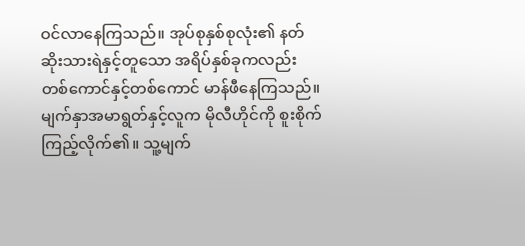ဝင်လာနေကြသည်။ အုပ်စုနှစ်စုလုံး၏ နတ်ဆိုးသားရဲနှင့်တူသော အရိပ်နှစ်ခုကလည်း တစ်ကောင်နှင့်တစ်ကောင် မာန်ဖီနေကြသည်။
မျက်နှာအမာရွတ်နှင့်လူက မိုလီဟိုင်ကို စူးစိုက်ကြည့်လိုက်၏။ သူ့မျက်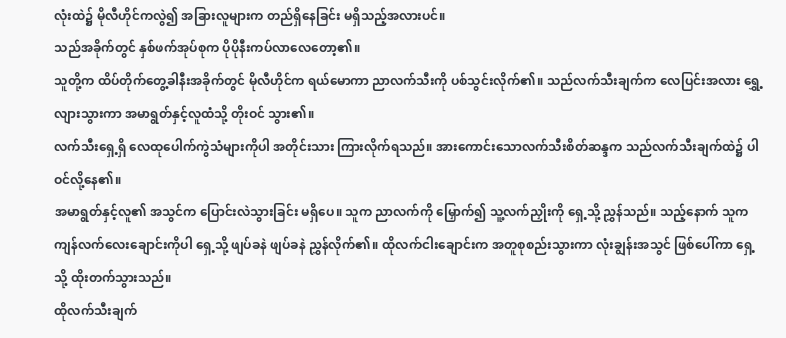လုံးထဲ၌ မိုလီဟိုင်ကလွဲ၍ အခြားလူများက တည်ရှိနေခြင်း မရှိသည့်အလားပင်။
သည်အခိုက်တွင် နှစ်ဖက်အုပ်စုက ပိုပိုနီးကပ်လာလေတော့၏။
သူတို့က ထိပ်တိုက်တွေ့ခါနီးအခိုက်တွင် မိုလီဟိုင်က ရယ်မောကာ ညာလက်သီးကို ပစ်သွင်းလိုက်၏။ သည်လက်သီးချက်က လေပြင်းအလား ရွှေ့လျားသွားကာ အမာရွတ်နှင့်လူထံသို့ တိုးဝင် သွား၏။
လက်သီးရှေ့ရှိ လေထုပေါက်ကွဲသံများကိုပါ အတိုင်းသား ကြားလိုက်ရသည်။ အားကောင်းသောလက်သီးစိတ်ဆန္ဒက သည်လက်သီးချက်ထဲ၌ ပါဝင်လို့နေ၏။
အမာရွတ်နှင့်လူ၏ အသွင်က ပြောင်းလဲသွားခြင်း မရှိပေ။ သူက ညာလက်ကို မြှောက်၍ သူ့လက်ညှိုးကို ရှေ့သို့ ညွှန်သည်။ သည့်နောက် သူက ကျန်လက်လေးချောင်းကိုပါ ရှေ့သို့ ဖျပ်ခနဲ ဖျပ်ခနဲ ညွှန်လိုက်၏။ ထိုလက်ငါးချောင်းက အတူစုစည်းသွားကာ လုံးချွန်းအသွင် ဖြစ်ပေါ်ကာ ရှေ့သို့ ထိုးတက်သွားသည်။
ထိုလက်သီးချက်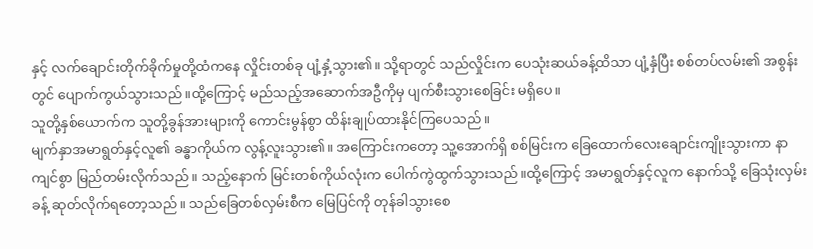နှင့် လက်ချောင်းတိုက်ခိုက်မှုတို့ထံကနေ လှိုင်းတစ်ခု ပျံ့နှံ့သွား၏။ သို့ရာတွင် သည်လှိုင်းက ပေသုံးဆယ်ခန့်ထိသာ ပျံ့နှံပြီး စစ်တပ်လမ်း၏ အစွန်းတွင် ပျောက်ကွယ်သွားသည်။ထို့ကြောင့် မည်သည့်အဆောက်အဦကိုမှ ပျက်စီးသွားစေခြင်း မရှိပေ။
သူတို့နှစ်ယောက်က သူတို့ခွန်အားများကို ကောင်းမွန်စွာ ထိန်းချုပ်ထားနိုင်ကြပေသည်။
မျက်နှာအမာရွတ်နှင့်လူ၏ ခန္ဓာကိုယ်က လွန့်လူးသွား၏။ အကြောင်းကတော့ သူ့အောက်ရှိ စစ်မြင်းက ခြေထောက်လေးချောင်းကျိုးသွားကာ နာကျင်စွာ မြည်တမ်းလိုက်သည်။ သည့်နောက် မြင်းတစ်ကိုယ်လုံးက ပေါက်ကွဲထွက်သွားသည်။ထို့ကြောင့် အမာရွတ်နှင့်လူက နောက်သို့ ခြေသုံးလှမ်းခန့် ဆုတ်လိုက်ရတော့သည်။ သည်ခြေတစ်လှမ်းစီက မြေပြင်ကို တုန်ခါသွားစေ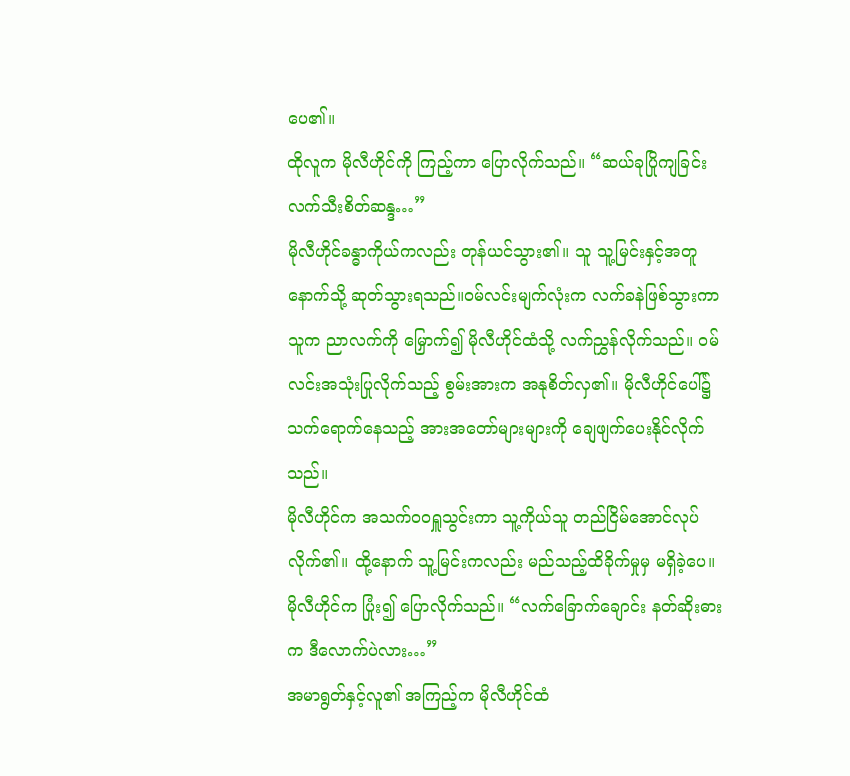ပေ၏။
ထိုလူက မိုလီဟိုင်ကို ကြည့်ကာ ပြောလိုက်သည်။ “ဆယ်ခုပြိုကျခြင်းလက်သီးစိတ်ဆန္ဒ…”
မိုလီဟိုင်ခန္ဓာကိုယ်ကလည်း တုန်ယင်သွား၏။ သူ သူ့မြင်းနှင့်အတူ နောက်သို့ ဆုတ်သွားရသည်။ဝမ်လင်းမျက်လုံးက လက်ခနဲဖြစ်သွားကာ သူက ညာလက်ကို မြှောက်၍ မိုလီဟိုင်ထံသို့ လက်ညွှန်လိုက်သည်။ ဝမ်လင်းအသုံးပြုလိုက်သည့် စွမ်းအားက အနုစိတ်လှ၏။ မိုလီဟိုင်ပေါ်၌ သက်ရောက်နေသည့် အားအတော်များများကို ချေဖျက်ပေးနိုင်လိုက်သည်။
မိုလီဟိုင်က အသက်ဝဝရှူသွင်းကာ သူ့ကိုယ်သူ တည်ငြိမ်အောင်လုပ်လိုက်၏။ ထို့နောက် သူ့မြင်းကလည်း မည်သည့်ထိခိုက်မှုမှ မရှိခဲ့ပေ။
မိုလီဟိုင်က ပြုံး၍ ပြောလိုက်သည်။ “လက်ခြောက်ချောင်း နတ်ဆိုးဓားက ဒီလောက်ပဲလား…”
အမာရွတ်နှင့်လူ၏ အကြည့်က မိုလီဟိုင်ထံ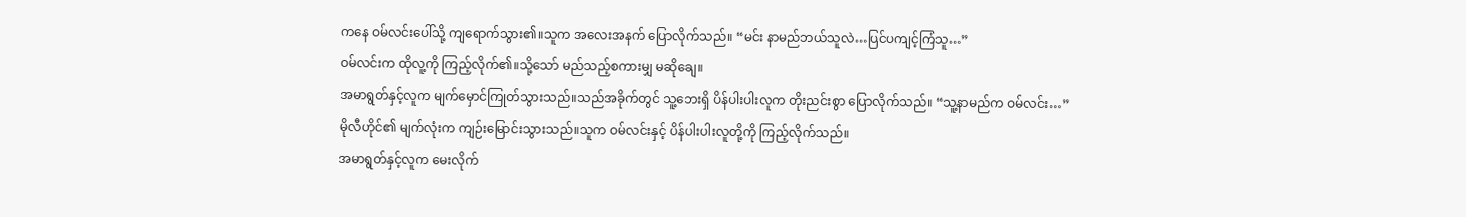ကနေ ဝမ်လင်းပေါ်သို့ ကျရောက်သွား၏။သူက အလေးအနက် ပြောလိုက်သည်။ “မင်း နာမည်ဘယ်သူလဲ…ပြင်ပကျင့်ကြံသူ…”
ဝမ်လင်းက ထိုလူ့ကို ကြည့်လိုက်၏။သို့သော် မည်သည့်စကားမျှ မဆိုချေ။
အမာရွတ်နှင့်လူက မျက်မှောင်ကြုတ်သွားသည်။သည်အခိုက်တွင် သူ့ဘေးရှိ ပိန်ပါးပါးလူက တိုးညင်းစွာ ပြောလိုက်သည်။ “သူ့နာမည်က ဝမ်လင်း…”
မိုလီဟိုင်၏ မျက်လုံးက ကျဉ်းမြောင်းသွားသည်။သူက ဝမ်လင်းနှင့် ပိန်ပါးပါးလူတို့ကို ကြည့်လိုက်သည်။
အမာရွတ်နှင့်လူက မေးလိုက်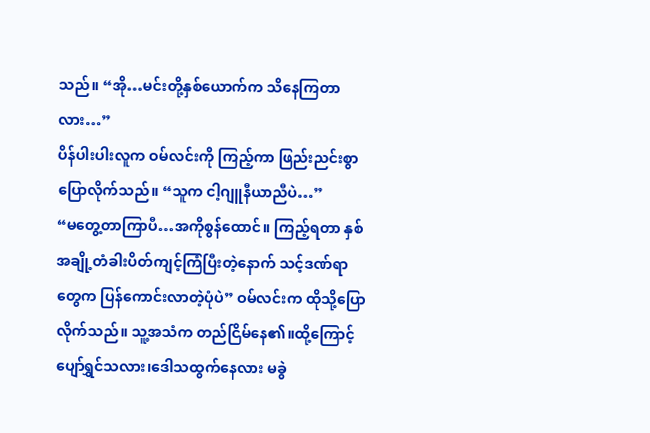သည်။ “အို…မင်းတို့နှစ်ယောက်က သိနေကြတာလား…”
ပိန်ပါးပါးလူက ဝမ်လင်းကို ကြည့်ကာ ဖြည်းညင်းစွာ ပြောလိုက်သည်။ “သူက ငါ့ဂျူနီယာညီပဲ…”
“မတွေ့တာကြာပီ…အကိုစွန်ထောင်။ ကြည့်ရတာ နှစ်အချို့တံခါးပိတ်ကျင့်ကြံပြီးတဲ့နောက် သင့်ဒဏ်ရာတွေက ပြန်ကောင်းလာတဲ့ပုံပဲ” ဝမ်လင်းက ထိုသို့ပြောလိုက်သည်။ သူ့အသံက တည်ငြိမ်နေ၏။ထို့ကြောင့် ပျော်ရွှင်သလား၊ဒေါသထွက်နေလား မခွဲ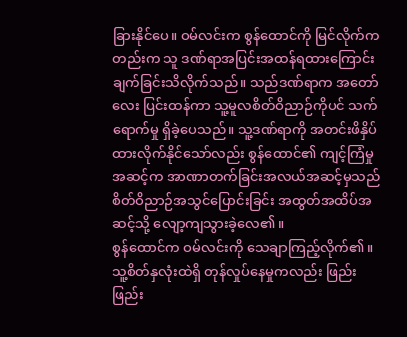ခြားနိုင်ပေ။ ဝမ်လင်းက စွန်ထောင်ကို မြင်လိုက်ကတည်းက သူ ဒဏ်ရာအပြင်းအထန်ရထားကြောင်း ချက်ခြင်းသိလိုက်သည်။ သည်ဒဏ်ရာက အတော်လေး ပြင်းထန်ကာ သူ့မူလစိတ်ဝိညာဉ်ကိုပင် သက်ရောက်မှု ရှိခဲ့ပေသည်။ သူ့ဒဏ်ရာကို အတင်းဖိနှိပ်ထားလိုက်နိုင်သော်လည်း စွန်ထောင်၏ ကျင့်ကြံမှုအဆင့်က အာဏာတက်ခြင်းအလယ်အဆင့်မှသည် စိတ်ဝိညာဉ်အသွင်ပြောင်းခြင်း အထွတ်အထိပ်အဆင့်သို့ လျော့ကျသွားခဲ့လေ၏။
စွန်ထောင်က ဝမ်လင်းကို သေချာကြည့်လိုက်၏။ သူ့စိတ်နှလုံးထဲရှိ တုန်လှုပ်နေမှုကလည်း ဖြည်းဖြည်း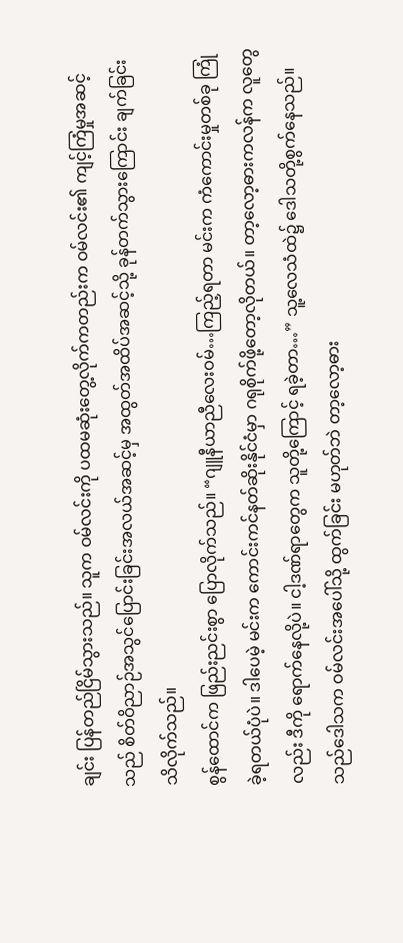ချင်း ပြန်တည်ငြိမ်သွားသည်။ သူက ဝမ်လင်းကို ပထမဆုံးတွေ့လိုက်ကတည်းက ဝမ်လင်း၏ ကျင့်ကြံမှုအဆင့်သည် စိတ်ဝိညာဉ်အသွင်ပြောင်းခြင်းအလယ်အဆင့်မှ အထွတ်အထိပ်အဆင့်သို့ ခုန်တက်သွားကြောင်း ချက်ခြင်းသိလိုက်သည်။
စွန်ထောင်က ဖြည်းညင်းစွာ ပြောလိုက်သည်။ “ဂျူနီယာညီလေးဝမ်…ကြည့်ရတာ မင်းက ကံကောင်းမှုတစ်ခု ကြုံခဲ့ရတယ်ပုံပဲ။ ဒါပေမဲ့ မင်းက ကောင်းကင်နတ်ဆိုးနိုင်ငံမှာ ဂရုစိုက်ဖို့တော့လိုတယ်။ တာ့လော့ဓားကလန်က လူတွေလည်း ဒီကို ရောက်နေလို့ပဲ။ ငါ့ဒဏ်ရာတွေက သူတို့ကြောင့် ရခဲ့တာ…” သူ့လေသံထဲ၌ ဒေါသတို့စွက်နေသည်။ သည်ဒေါသက ဝမ်လင်းအပေါ်သို့ ထွက်ခြင်း မဟုတ်ဘဲ တာ့လော့ဓား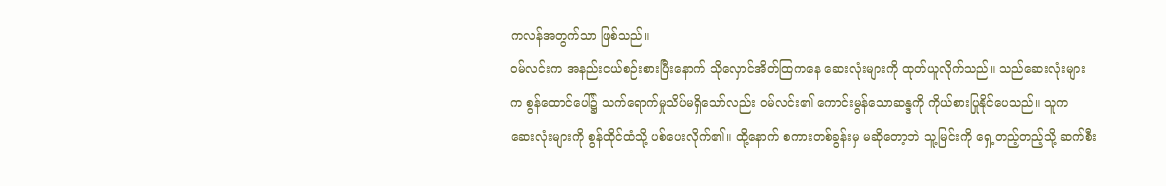ကလန်အတွက်သာ ဖြစ်သည်။
ဝမ်လင်းက အနည်းငယ်စဉ်းစားပြီးနောက် သိုလှောင်အိတ်ထြကနေ ဆေးလုံးများကို ထုတ်ယူလိုက်သည်။ သည်ဆေးလုံးများက စွန်ထောင်ပေါ်၌ သက်ရောက်မှုသိပ်မရှိသော်လည်း ဝမ်လင်း၏ ကောင်းမွန်သောဆန္ဒကို ကိုယ်စားပြုနိုင်ပေသည်။ သူက ဆေးလုံးများကို စွန်ထိုင်ထံသို့ ပစ်ပေးလိုက်၏။ ထို့နောက် စကားတစ်ခွန်းမှ မဆိုတော့ဘဲ သူ့မြင်းကို ရှေ့တည့်တည့်သို့ ဆက်စီး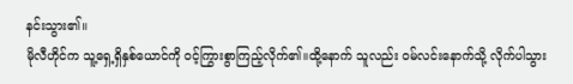နင်းသွား၏။
မိုလီဟိုင်က သူ့ရှေ့ရှိနှစ်ယောင်ကို ဝင့်ကြွားစွာကြည့်လိုက်၏။ထို့နောက် သူလည်း ဝမ်လင်းနောက်သို့ လိုက်ပါသွား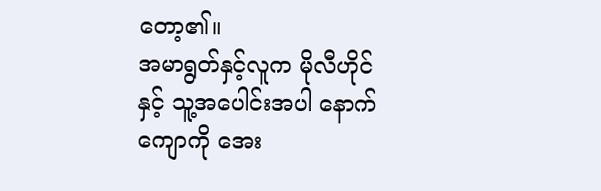တော့၏။
အမာရွတ်နှင့်လူက မိုလီဟိုင်နှင့် သူ့အပေါင်းအပါ နောက်ကျောကို အေး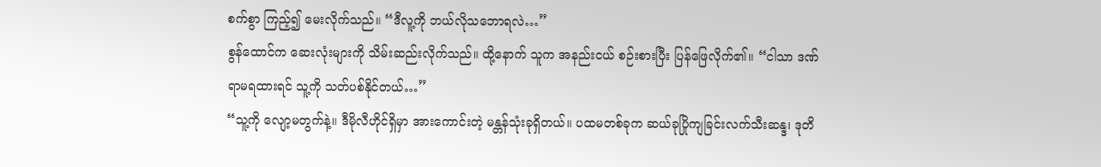စက်စွာ ကြည့်၍ မေးလိုက်သည်။ “ဒီလူ့ကို ဘယ်လိုသဘောရလဲ…”
စွန်ထောင်က ဆေးလုံးများကို သိမ်းဆည်းလိုက်သည်။ ထို့နောက် သူက အနည်းငယ် စဉ်းစားပြီး ပြန်ဖြေလိုက်၏။ “ငါသာ ဒဏ်ရာမရထားရင် သူ့ကို သတ်ပစ်နိုင်တယ်…”
“သူ့ကို လျော့မတွက်နဲ့။ ဒီမိုလီဟိုင်ရှိမှာ အားကောင်းတဲ့ မန္တန်သုံးခုရှိတယ်။ ပထမတစ်ခုက ဆယ်ခုပြိုကျခြင်းလက်သီးဆန္ဒ၊ ဒုတိ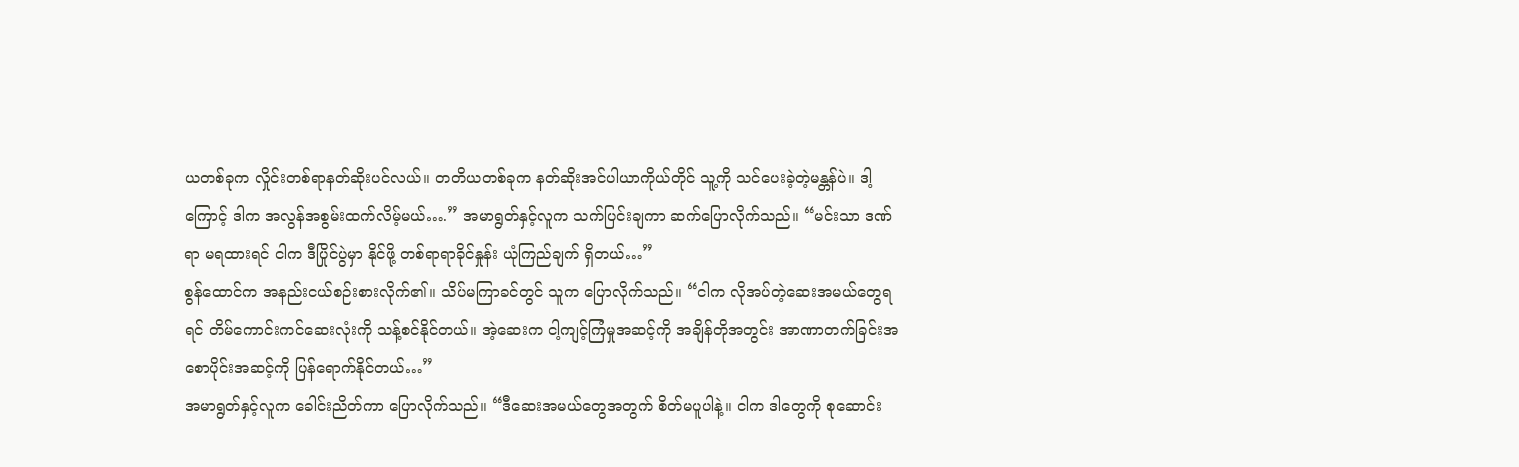ယတစ်ခုက လှိုင်းတစ်ရာနတ်ဆိုးပင်လယ်။ တတိယတစ်ခုက နတ်ဆိုးအင်ပါယာကိုယ်တိုင် သူ့ကို သင်ပေးခဲ့တဲ့မန္တန်ပဲ။ ဒါ့ကြောင့် ဒါက အလွန်အစွမ်းထက်လိမ့်မယ်….” အမာရွတ်နှင့်လူက သက်ပြင်းချကာ ဆက်ပြောလိုက်သည်။ “မင်းသာ ဒဏ်ရာ မရထားရင် ငါက ဒီပြိုင်ပွဲမှာ နိုင်ဖို့ တစ်ရာရာခိုင်နှုန်း ယုံကြည်ချက် ရှိတယ်…”
စွန်ထောင်က အနည်းငယ်စဉ်းစားလိုက်၏။ သိပ်မကြာခင်တွင် သူက ပြောလိုက်သည်။ “ငါက လိုအပ်တဲ့ဆေးအမယ်တွေရရင် တိမ်ကောင်းကင်ဆေးလုံးကို သန့်စင်နိုင်တယ်။ အဲ့ဆေးက ငါ့ကျင့်ကြံမှုအဆင့်ကို အချိန်တိုအတွင်း အာဏာတက်ခြင်းအစောပိုင်းအဆင့်ကို ပြန်ရောက်နိုင်တယ်…”
အမာရွတ်နှင့်လူက ခေါင်းညိတ်ကာ ပြောလိုက်သည်။ “ဒီဆေးအမယ်တွေအတွက် စိတ်မပူပါနဲ့။ ငါက ဒါတွေကို စုဆောင်း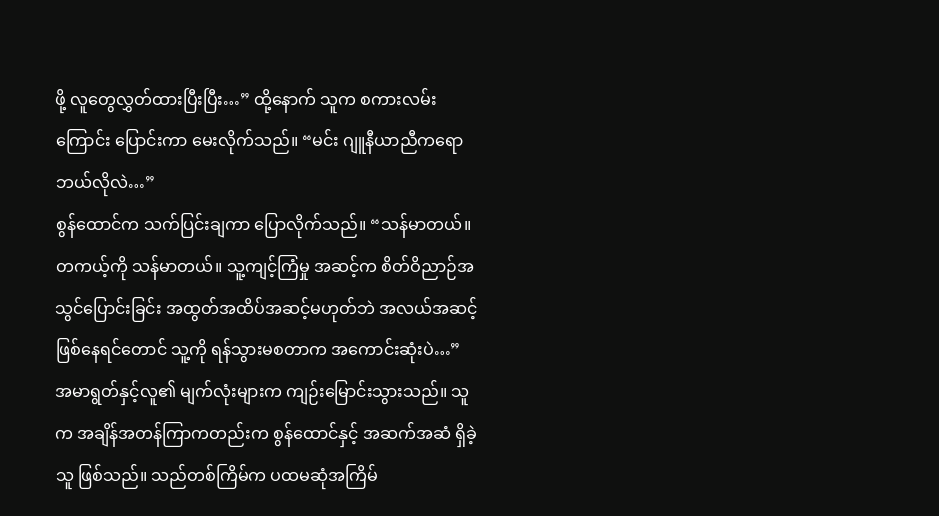ဖို့ လူတွေလွှတ်ထားပြီးပြီး…” ထို့နောက် သူက စကားလမ်းကြောင်း ပြောင်းကာ မေးလိုက်သည်။ “မင်း ဂျူနီယာညီကရော ဘယ်လိုလဲ…”
စွန်ထောင်က သက်ပြင်းချကာ ပြောလိုက်သည်။ “သန်မာတယ်။ တကယ့်ကို သန်မာတယ်။ သူ့ကျင့်ကြံမှု အဆင့်က စိတ်ဝိညာဉ်အသွင်ပြောင်းခြင်း အထွတ်အထိပ်အဆင့်မဟုတ်ဘဲ အလယ်အဆင့် ဖြစ်နေရင်တောင် သူ့ကို ရန်သွားမစတာက အကောင်းဆုံးပဲ…”
အမာရွတ်နှင့်လူ၏ မျက်လုံးများက ကျဉ်းမြောင်းသွားသည်။ သူက အချိန်အတန်ကြာကတည်းက စွန်ထောင်နှင့် အဆက်အဆံ ရှိခဲ့သူ ဖြစ်သည်။ သည်တစ်ကြိမ်က ပထမဆုံအကြိမ်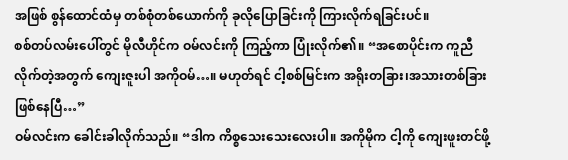အဖြစ် စွန်ထောင်ထံမှ တစ်စုံတစ်ယောက်ကို ခုလိုပြောခြင်းကို ကြားလိုက်ရခြင်းပင်။
စစ်တပ်လမ်းပေါ်တွင် မိုလီဟိုင်က ဝမ်လင်းကို ကြည့်ကာ ပြုံးလိုက်၏။ “အစောပိုင်းက ကူညီလိုက်တဲ့အတွက် ကျေးဇူးပါ အကိုဝမ်…။ မဟုတ်ရင် ငါ့စစ်မြင်းက အရိုးတခြား၊အသားတစ်ခြား ဖြစ်နေပြီ…”
ဝမ်လင်းက ခေါင်းခါလိုက်သည်။ “ဒါက ကိစ္စသေးသေးလေးပါ။ အကိုမိုက ငါ့ကို ကျေးဖူးတင်ဖို့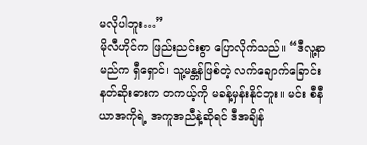မလိုပါဘူး…”
မိုလီဟိုင်က ဖြည်းညင်းစွာ ပြောလိုက်သည်။ “ဒီလူ့နာမည်က ရှီရှောင်၊ သူ့မန္တန်ဖြစ်တဲ့ လက်ချောက်ခြောင်းနတ်ဆိုးဓားက တကယ့်ကို မခန့်မှန်းနိုင်ဘူး။ မင်း စီနီယာအကိုရဲ့ အကူအညီနဲ့ဆိုရင် ဒီအချိန်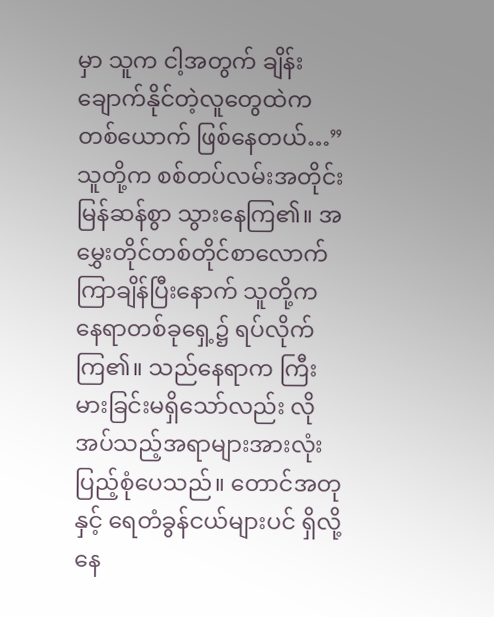မှာ သူက ငါ့အတွက် ချိန်းချောက်နိုင်တဲ့လူတွေထဲက တစ်ယောက် ဖြစ်နေတယ်…”
သူတို့က စစ်တပ်လမ်းအတိုင်း မြန်ဆန်စွာ သွားနေကြ၏။ အမွှေးတိုင်တစ်တိုင်စာလောက် ကြာချိန်ပြီးနောက် သူတို့က နေရာတစ်ခုရှေ့၌ ရပ်လိုက်ကြ၏။ သည်နေရာက ကြီးမားခြင်းမရှိသော်လည်း လိုအပ်သည့်အရာများအားလုံး ပြည့်စုံပေသည်။ တောင်အတုနှင့် ရေတံခွန်ငယ်များပင် ရှိလို့နေ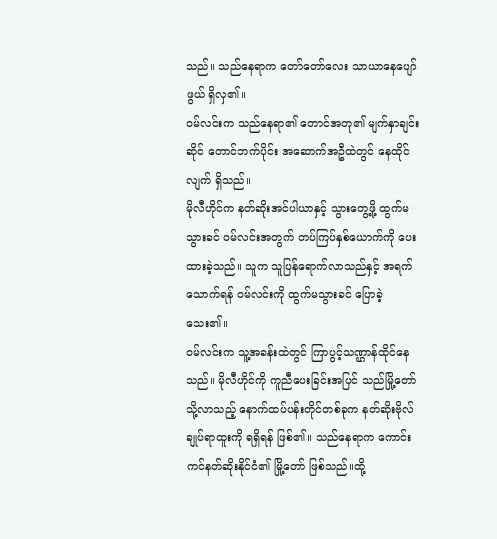သည်။ သည်နေရာက တော်တော်လေး သာယာနေပျော်ဖွယ် ရှိလှ၏။
ဝမ်လင်းက သည်နေရာ၏ တောင်အတု၏ မျက်နှာချင်းဆိုင် တောင်ဘက်ပိုင်း အဆောက်အဦထဲတွင် နေထိုင်လျက် ရှိသည်။
မိုလီဟိုင်က နတ်ဆိုးအင်ပါယာနှင့် သွားတွေ့ဖို့ ထွက်မသွားခင် ဝမ်လင်းအတွက် တပ်ကြပ်နှစ်ယောက်ကို ပေးထားခဲ့သည်။ သူက သူပြန်ရောက်လာသည်နှင့် အရက်သောက်ရန် ဝမ်လင်းကို ထွက်မသွားခင် ပြောခဲ့သေး၏။
ဝမ်လင်းက သူ့အခန်းထဲတွင် ကြာပွင့်သဏ္ဌာန်ထိုင်နေသည်။ မိုလီဟိုင်ကို ကူညီပေးခြင်းအပြင် သည်မြို့တော်သို့လာသည့် နောက်ထပ်ပန်းတိုင်တစ်ခုက နတ်ဆိုးဗိုလ်ချုပ်ရာထူးကို ရရှိရန် ဖြစ်၏။ သည်နေရာက ကောင်းကင်နတ်ဆိုးနိုင်ငံ၏ မြို့တော် ဖြစ်သည်။ထို့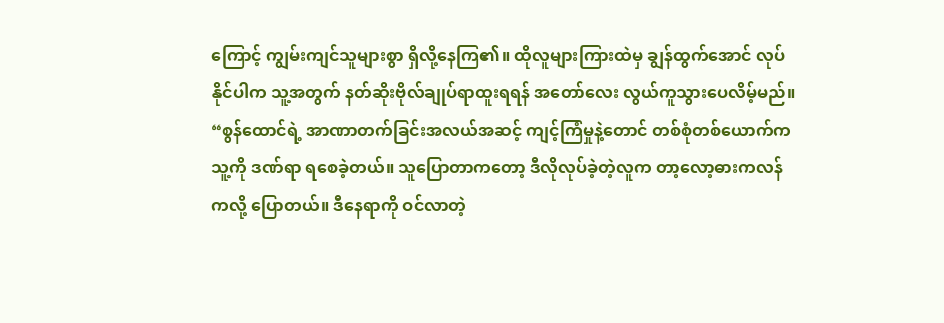ကြောင့် ကျွမ်းကျင်သူများစွာ ရှိလို့နေကြ၏။ ထိုလူများကြားထဲမှ ချွန်ထွက်အောင် လုပ်နိုင်ပါက သူ့အတွက် နတ်ဆိုးဗိုလ်ချုပ်ရာထူးရရန် အတော်လေး လွယ်ကူသွားပေလိမ့်မည်။
“စွန်ထောင်ရဲ့ အာဏာတက်ခြင်းအလယ်အဆင့် ကျင့်ကြံမှုနဲ့တောင် တစ်စုံတစ်ယောက်က သူ့ကို ဒဏ်ရာ ရစေခဲ့တယ်။ သူပြောတာကတော့ ဒီလိုလုပ်ခဲ့တဲ့လူက တာ့လော့ဓားကလန်ကလို့ ပြောတယ်။ ဒီနေရာကို ဝင်လာတဲ့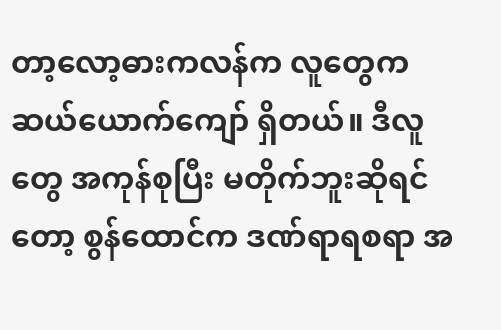တာ့လော့ဓားကလန်က လူတွေက ဆယ်ယောက်ကျော် ရှိတယ်။ ဒီလူတွေ အကုန်စုပြီး မတိုက်ဘူးဆိုရင်တော့ စွန်ထောင်က ဒဏ်ရာရစရာ အ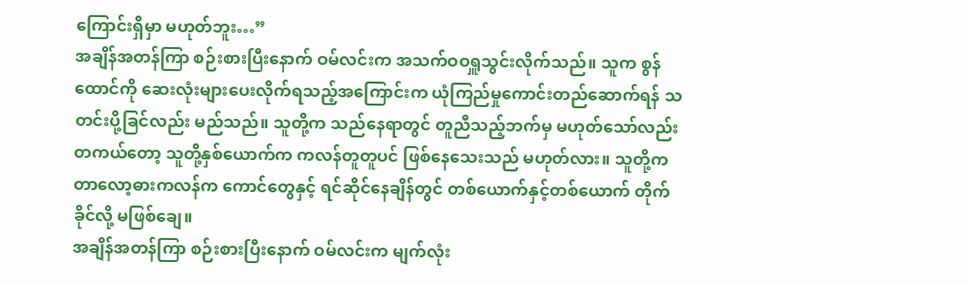ကြောင်းရှိမှာ မဟုတ်ဘူး…”
အချိန်အတန်ကြာ စဉ်းစားပြီးနောက် ဝမ်လင်းက အသက်ဝဝရှူသွင်းလိုက်သည်။ သူက စွန်ထောင်ကို ဆေးလုံးများပေးလိုက်ရသည့်အကြောင်းက ယုံကြည်မှုကောင်းတည်ဆောက်ရန် သတင်းပို့ခြင်လည်း မည်သည်။ သူတို့က သည်နေရာတွင် တူညီသည့်ဘက်မှ မဟုတ်သော်လည်း တကယ်တော့ သူတို့နှစ်ယောက်က ကလန်တူတူပင် ဖြစ်နေသေးသည် မဟုတ်လား။ သူတို့က တာလော့ဓားကလန်က ကောင်တွေနှင့် ရင်ဆိုင်နေချိန်တွင် တစ်ယောက်နှင့်တစ်ယောက် တိုက်ခိုင်လို့ မဖြစ်ချေ။
အချိန်အတန်ကြာ စဉ်းစားပြီးနောက် ဝမ်လင်းက မျက်လုံး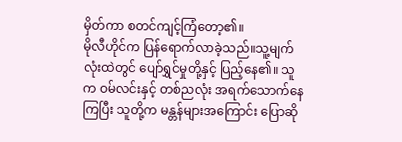မှိတ်ကာ စတင်ကျင့်ကြံတော့၏။
မိုလီဟိုင်က ပြန်ရောက်လာခဲ့သည်။သူ့မျက်လုံးထဲတွင် ပျော်ရွှင်မှုတို့နှင့် ပြည့်နေ၏။ သူက ဝမ်လင်းနှင့် တစ်ညလုံး အရက်သောက်နေကြပြီး သူတို့က မန္တန်များအကြောင်း ပြောဆို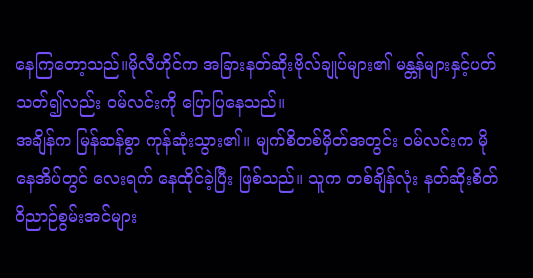နေကြတော့သည်။မိုလီဟိုင်က အခြားနတ်ဆိုးဗိုလ်ချုပ်များ၏ မန္တန်များနှင့်ပတ်သတ်၍လည်း ဝမ်လင်းကို ပြောပြနေသည်။
အချိန်က မြန်ဆန်စွာ ကုန်ဆုံးသွား၏။ မျက်စိတစ်မှိတ်အတွင်း ဝမ်လင်းက မိုနေအိပ်တွင် လေးရက် နေထိုင်ခဲ့ပြီး ဖြစ်သည်။ သူက တစ်ချိန်လုံး နတ်ဆိုးစိတ်ဝိညာဉ်စွမ်းအင်များ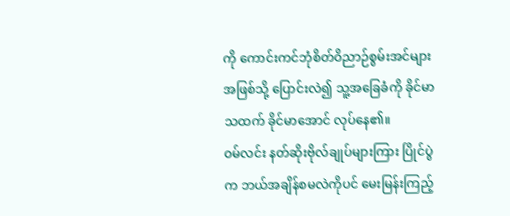ကို ကောင်းကင်ဘုံစိတ်ဝိညာဉ်စွမ်းအင်များ အဖြစ်သို့ ပြောင်းလဲ၍ သူ့အခြေခံကို ခိုင်မာသထက် ခိုင်မာအောင် လုပ်နေ၏။
ဝမ်လင်း နတ်ဆိုးဗိုလ်ချုပ်များကြား ပြိုင်ပွဲက ဘယ်အချိန်စမလဲကိုပင် မေးမြန်းကြည့်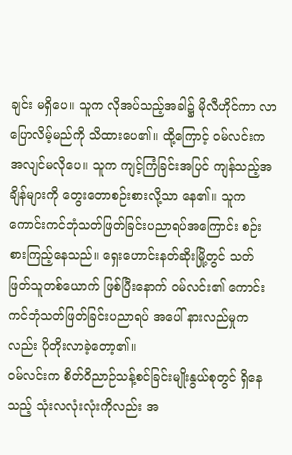ချင်း မရှိပေ။ သူက လိုအပ်သည့်အခါ၌ မိုလီဟိုင်ကာ လာပြောလိမ့်မည်ကို သိထားပေ၏။ ထို့ကြောင့် ဝမ်လင်းက အလျင်မလိုပေ။ သူက ကျင့်ကြံခြင်းအပြင် ကျန်သည့်အချိန်များကို တွေးတောစဉ်းစားလို့သာ နေ၏။ သူက ကောင်းကင်ဘုံသတ်ဖြတ်ခြင်းပညာရပ်အကြောင်း စဉ်းစားကြည့်နေသည်။ ရှေးဟောင်းနတ်ဆိုးမြို့တွင် သတ်ဖြတ်သူတစ်ယောက် ဖြစ်ပြီးနောက် ဝမ်လင်း၏ ကောင်းကင်ဘုံသတ်ဖြတ်ခြင်းပညာရပ် အပေါ် နားလည်မှုကလည်း ပိုတိုးလာခဲ့တော့၏။
ဝမ်လင်းက စိတ်ဝိညာဉ်သန့်စင်ခြင်းမျိုးနွယ်စုတွင် ရှိနေသည့် သုံးလလုံးလုံးကိုလည်း အ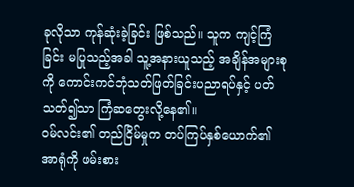ခုလိုသာ ကုန်ဆုံးခဲ့ခြင်း ဖြစ်သည်။ သူက ကျင့်ကြံခြင်း မပြုသည့်အခါ သူ့အနားယူသည့် အချိန်အများစုကို ကောင်းကင်ဘုံသတ်ဖြတ်ခြင်းပညာရပ်နှင့် ပတ်သတ်၍သာ ကြံဆတွေးလို့နေ၏။
ဝမ်လင်း၏ တည်ငြိမ်မှုက တပ်ကြပ်နှစ်ယောက်၏ အာရုံကို ဖမ်းစား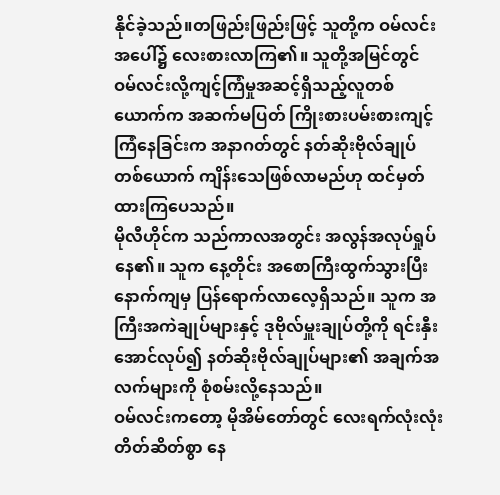နိုင်ခဲ့သည်။တဖြည်းဖြည်းဖြင့် သူတို့က ဝမ်လင်းအပေါ်၌ လေးစားလာကြ၏။ သူတို့အမြင်တွင် ဝမ်လင်းလို့ကျင့်ကြံမှုအဆင့်ရှိသည့်လူတစ်ယောက်က အဆက်မပြတ် ကြိုးစားပမ်းစားကျင့်ကြံနေခြင်းက အနာဂတ်တွင် နတ်ဆိုးဗိုလ်ချုပ်တစ်ယောက် ကျိန်းသေဖြစ်လာမည်ဟု ထင်မှတ်ထားကြပေသည်။
မိုလီဟိုင်က သည်ကာလအတွင်း အလွန်အလုပ်ရှုပ်နေ၏။ သူက နေ့တိုင်း အစောကြီးထွက်သွားပြီး နောက်ကျမှ ပြန်ရောက်လာလေ့ရှိသည်။ သူက အကြီးအကဲချုပ်များနှင့် ဒုဗိုလ်မှူးချုပ်တို့ကို ရင်းနှီးအောင်လုပ်၍ နတ်ဆိုးဗိုလ်ချုပ်များ၏ အချက်အလက်များကို စုံစမ်းလို့နေသည်။
ဝမ်လင်းကတော့ မိုအိမ်တော်တွင် လေးရက်လုံးလုံး တိတ်ဆိတ်စွာ နေ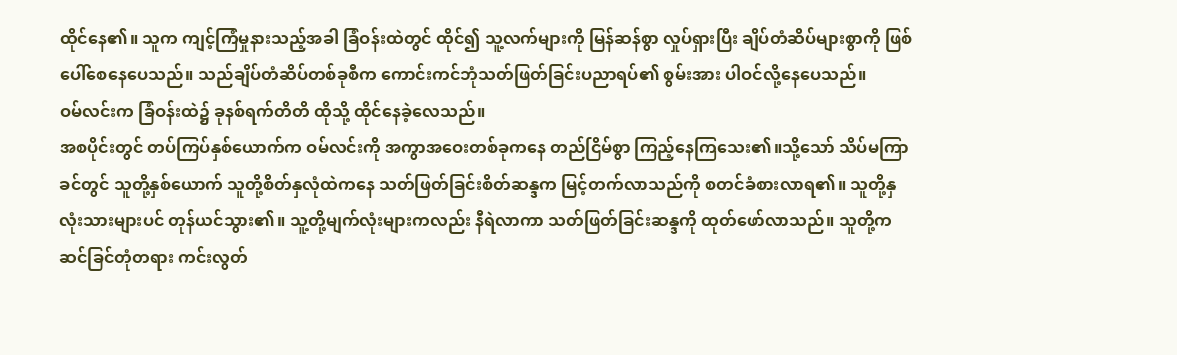ထိုင်နေ၏။ သူက ကျင့်ကြံမှုနားသည့်အခါ ခြံဝန်းထဲတွင် ထိုင်၍ သူ့လက်များကို မြန်ဆန်စွာ လှုပ်ရှားပြီး ချိပ်တံဆိပ်များစွာကို ဖြစ်ပေါ်စေနေပေသည်။ သည်ချိပ်တံဆိပ်တစ်ခုစီက ကောင်းကင်ဘုံသတ်ဖြတ်ခြင်းပညာရပ်၏ စွမ်းအား ပါဝင်လို့နေပေသည်။
ဝမ်လင်းက ခြံဝန်းထဲ၌ ခုနစ်ရက်တိတိ ထိုသို့ ထိုင်နေခဲ့လေသည်။
အစပိုင်းတွင် တပ်ကြပ်နှစ်ယောက်က ဝမ်လင်းကို အကွာအဝေးတစ်ခုကနေ တည်ငြိမ်စွာ ကြည့်နေကြသေး၏။သို့သော် သိပ်မကြာခင်တွင် သူတို့နှစ်ယောက် သူတို့စိတ်နှလုံထဲကနေ သတ်ဖြတ်ခြင်းစိတ်ဆန္ဒက မြင့်တက်လာသည်ကို စတင်ခံစားလာရ၏။ သူတို့နှလုံးသားများပင် တုန်ယင်သွား၏။ သူ့တို့မျက်လုံးများကလည်း နီရဲလာကာ သတ်ဖြတ်ခြင်းဆန္ဒကို ထုတ်ဖော်လာသည်။ သူတို့က ဆင်ခြင်တုံတရား ကင်းလွတ်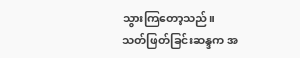သွားကြတော့သည်။
သတ်ဖြတ်ခြင်းဆန္ဒက အ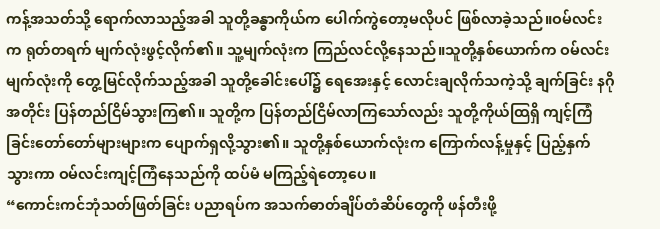ကန့်အသတ်သို့ ရောက်လာသည့်အခါ သူတို့ခန္ဓာကိုယ်က ပေါက်ကွဲတော့မလိုပင် ဖြစ်လာခဲ့သည်။ဝမ်လင်းက ရုတ်တရက် မျက်လုံးဖွင့်လိုက်၏။ သူ့မျက်လုံးက ကြည်လင်လို့နေသည်။သူတို့နှစ်ယောက်က ဝမ်လင်းမျက်လုံးကို တွေ့မြင်လိုက်သည့်အခါ သူတို့ခေါင်းပေါ်၌ ရေအေးနှင့် လောင်းချလိုက်သကဲ့သို့ ချက်ခြင်း နဂိုအတိုင်း ပြန်တည်ငြိမ်သွားကြ၏။ သူတို့က ပြန်တည်ငြိမ်လာကြသော်လည်း သူတို့ကိုယ်ထြရှိ ကျင့်ကြံခြင်းတော်တော်များများက ပျောက်ရှလို့သွား၏။ သူတို့နှစ်ယောက်လုံးက ကြောက်လန့်မှုနှင့် ပြည့်နှက်သွားကာ ဝမ်လင်းကျင့်ကြံနေသည်ကို ထပ်မံ မကြည့်ရဲတော့ပေ။
“ကောင်းကင်ဘုံသတ်ဖြတ်ခြင်း ပညာရပ်က အသက်ဓာတ်ချိပ်တံဆိပ်တွေကို ဖန်တီးဖို့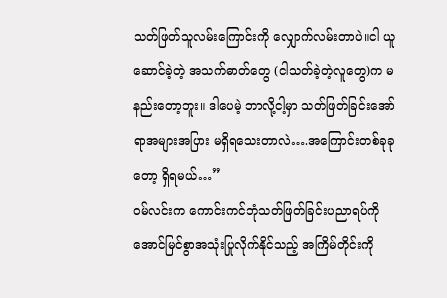သတ်ဖြတ်သူလမ်းကြောင်းကို လျှောက်လမ်းတာပဲ။ငါ ယူဆောင်ခဲ့တဲ့ အသက်ဓာတ်တွေ (ငါသတ်ခဲ့တဲ့လူတွေ)က မနည်းတော့ဘူး။ ဒါပေမဲ့ ဘာလို့ငါ့မှာ သတ်ဖြတ်ခြင်းအော်ရာအများအပြား မရှိရသေးတာလဲ….အကြောင်းတစ်ခုခုတော့ ရှိရမယ်…”
ဝမ်လင်းက ကောင်းကင်ဘုံသတ်ဖြတ်ခြင်းပညာရပ်ကို အောင်မြင်စွာအသုံးပြုလိုက်နိုင်သည့် အကြိမ်တိုင်းကို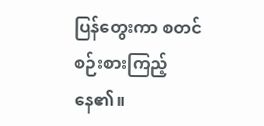ပြန်တွေးကာ စတင်စဉ်းစားကြည့်နေ၏။